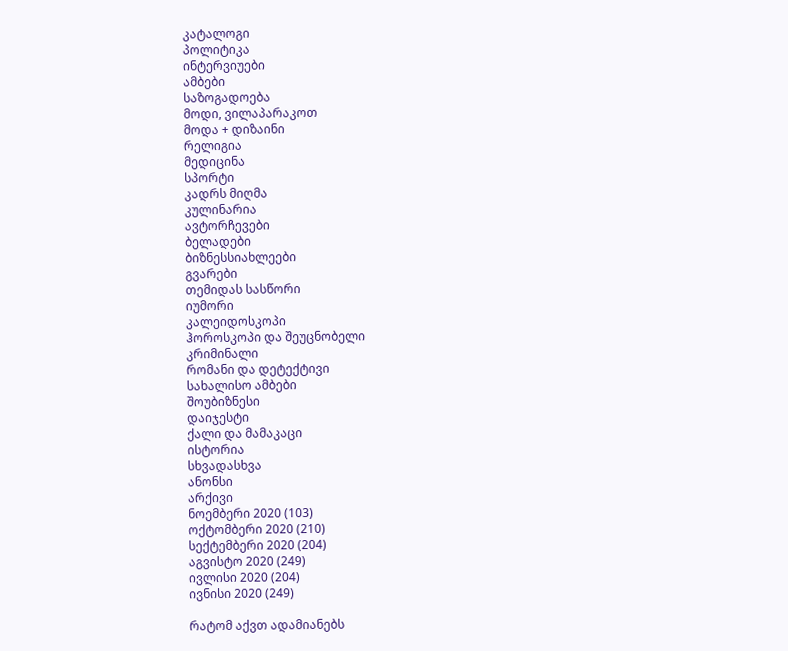კატალოგი
პოლიტიკა
ინტერვიუები
ამბები
საზოგადოება
მოდი, ვილაპარაკოთ
მოდა + დიზაინი
რელიგია
მედიცინა
სპორტი
კადრს მიღმა
კულინარია
ავტორჩევები
ბელადები
ბიზნესსიახლეები
გვარები
თემიდას სასწორი
იუმორი
კალეიდოსკოპი
ჰოროსკოპი და შეუცნობელი
კრიმინალი
რომანი და დეტექტივი
სახალისო ამბები
შოუბიზნესი
დაიჯესტი
ქალი და მამაკაცი
ისტორია
სხვადასხვა
ანონსი
არქივი
ნოემბერი 2020 (103)
ოქტომბერი 2020 (210)
სექტემბერი 2020 (204)
აგვისტო 2020 (249)
ივლისი 2020 (204)
ივნისი 2020 (249)

რატომ აქვთ ადამიანებს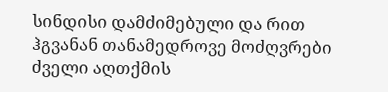სინდისი დამძიმებული და რით ჰგვანან თანამედროვე მოძღვრები ძველი აღთქმის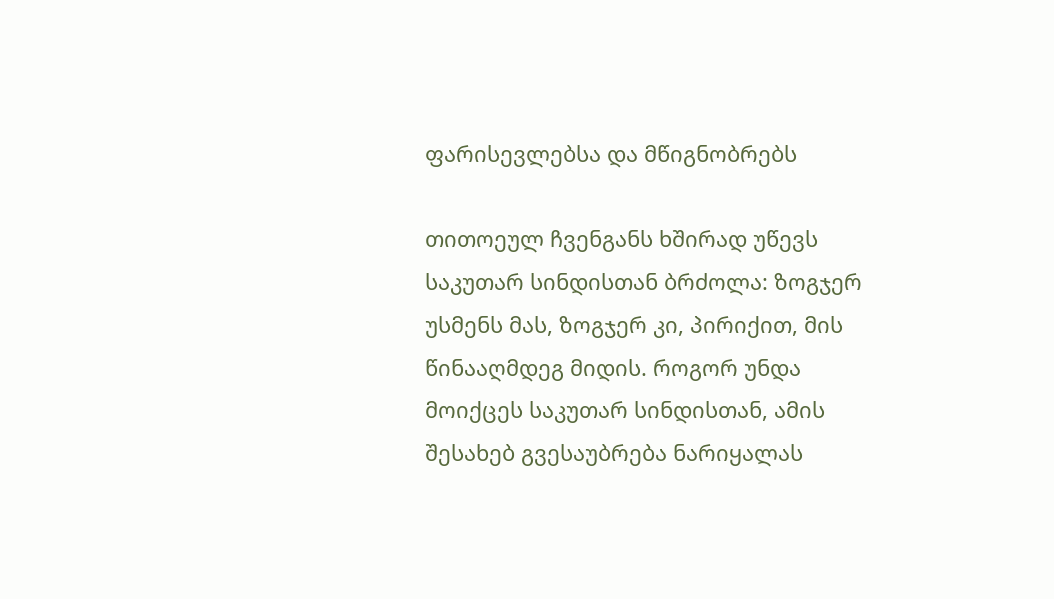ფარისევლებსა და მწიგნობრებს

თითოეულ ჩვენგანს ხშირად უწევს საკუთარ სინდისთან ბრძოლა: ზოგჯერ უსმენს მას, ზოგჯერ კი, პირიქით, მის წინააღმდეგ მიდის. როგორ უნდა მოიქცეს საკუთარ სინდისთან, ამის შესახებ გვესაუბრება ნარიყალას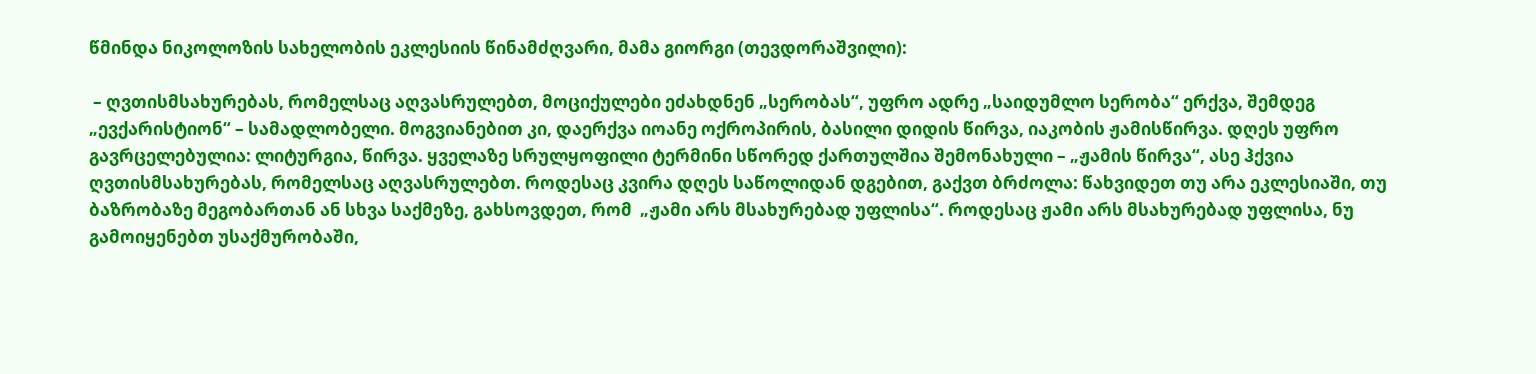წმინდა ნიკოლოზის სახელობის ეკლესიის წინამძღვარი, მამა გიორგი (თევდორაშვილი):

 – ღვთისმსახურებას, რომელსაც აღვასრულებთ, მოციქულები ეძახდნენ „სერობას“, უფრო ადრე „საიდუმლო სერობა“ ერქვა, შემდეგ „ევქარისტიონ“ – სამადლობელი. მოგვიანებით კი, დაერქვა იოანე ოქროპირის, ბასილი დიდის წირვა, იაკობის ჟამისწირვა. დღეს უფრო გავრცელებულია: ლიტურგია, წირვა. ყველაზე სრულყოფილი ტერმინი სწორედ ქართულშია შემონახული – „ჟამის წირვა“, ასე ჰქვია ღვთისმსახურებას, რომელსაც აღვასრულებთ. როდესაც კვირა დღეს საწოლიდან დგებით, გაქვთ ბრძოლა: წახვიდეთ თუ არა ეკლესიაში, თუ ბაზრობაზე მეგობართან ან სხვა საქმეზე, გახსოვდეთ, რომ  „ჟამი არს მსახურებად უფლისა“. როდესაც ჟამი არს მსახურებად უფლისა, ნუ გამოიყენებთ უსაქმურობაში,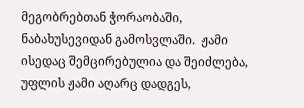მეგობრებთან ჭორაობაში, ნაბახუსევიდან გამოსვლაში.  ჟამი ისედაც შემცირებულია და შეიძლება, უფლის ჟამი აღარც დადგეს,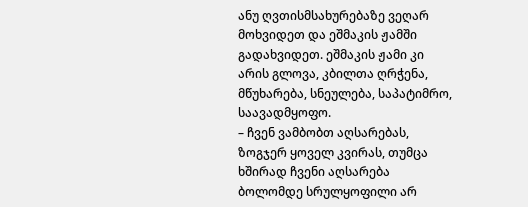ანუ ღვთისმსახურებაზე ვეღარ მოხვიდეთ და ეშმაკის ჟამში გადახვიდეთ. ეშმაკის ჟამი კი არის გლოვა, კბილთა ღრჭენა, მწუხარება, სნეულება, საპატიმრო, საავადმყოფო.
– ჩვენ ვამბობთ აღსარებას, ზოგჯერ ყოველ კვირას, თუმცა ხშირად ჩვენი აღსარება ბოლომდე სრულყოფილი არ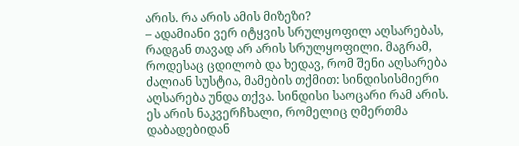არის. რა არის ამის მიზეზი?
– ადამიანი ვერ იტყვის სრულყოფილ აღსარებას, რადგან თავად არ არის სრულყოფილი. მაგრამ, როდესაც ცდილობ და ხედავ, რომ შენი აღსარება ძალიან სუსტია, მამების თქმით: სინდისისმიერი აღსარება უნდა თქვა. სინდისი საოცარი რამ არის. ეს არის ნაკვერჩხალი, რომელიც ღმერთმა დაბადებიდან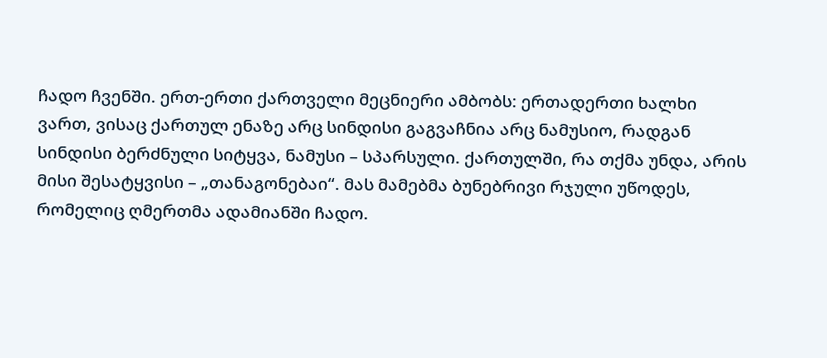ჩადო ჩვენში. ერთ-ერთი ქართველი მეცნიერი ამბობს: ერთადერთი ხალხი ვართ, ვისაც ქართულ ენაზე არც სინდისი გაგვაჩნია არც ნამუსიო, რადგან სინდისი ბერძნული სიტყვა, ნამუსი – სპარსული. ქართულში, რა თქმა უნდა, არის მისი შესატყვისი – „თანაგონებაი“. მას მამებმა ბუნებრივი რჯული უწოდეს, რომელიც ღმერთმა ადამიანში ჩადო.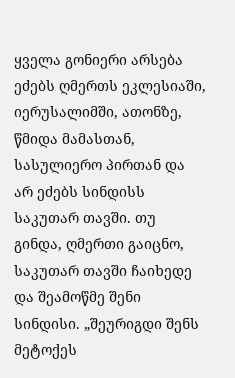ყველა გონიერი არსება ეძებს ღმერთს ეკლესიაში, იერუსალიმში, ათონზე, წმიდა მამასთან, სასულიერო პირთან და არ ეძებს სინდისს საკუთარ თავში. თუ გინდა, ღმერთი გაიცნო, საკუთარ თავში ჩაიხედე და შეამოწმე შენი სინდისი. „შეურიგდი შენს მეტოქეს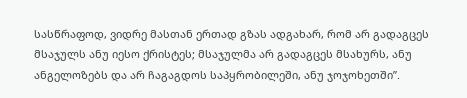სასწრაფოდ, ვიდრე მასთან ერთად გზას ადგახარ, რომ არ გადაგცეს მსაჯულს ანუ იესო ქრისტეს; მსაჯულმა არ გადაგცეს მსახურს, ანუ ანგელოზებს და არ ჩაგაგდოს საპყრობილეში, ანუ ჯოჯოხეთში”.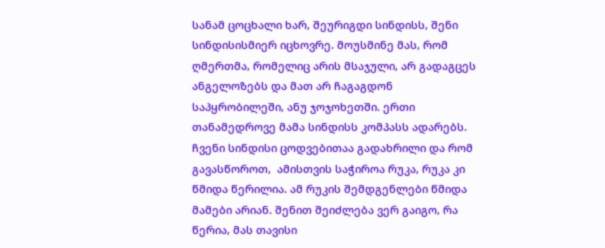სანამ ცოცხალი ხარ, შეურიგდი სინდისს, შენი სინდისისმიერ იცხოვრე. მოუსმინე მას, რომ ღმერთმა, რომელიც არის მსაჯული, არ გადაგცეს ანგელოზებს და მათ არ ჩაგაგდონ საპყრობილეში, ანუ ჯოჯოხეთში. ერთი თანამედროვე მამა სინდისს კომპასს ადარებს. ჩვენი სინდისი ცოდვებითაა გადახრილი და რომ გავასწოროთ,  ამისთვის საჭიროა რუკა, რუკა კი წმიდა წერილია. ამ რუკის შემდგენლები წმიდა მამები არიან. შენით შეიძლება ვერ გაიგო, რა წერია, მას თავისი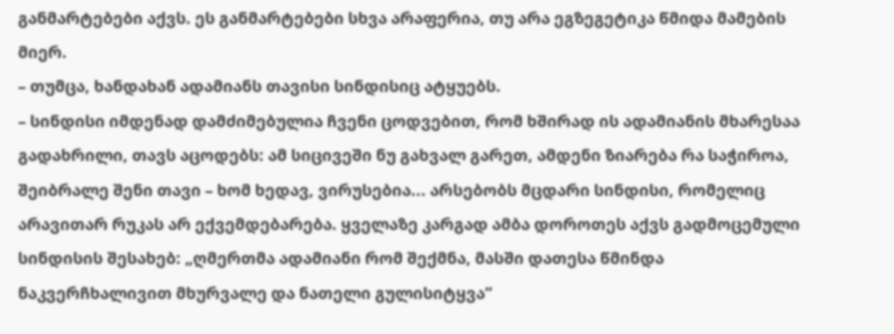განმარტებები აქვს. ეს განმარტებები სხვა არაფერია, თუ არა ეგზეგეტიკა წმიდა მამების მიერ.
– თუმცა, ხანდახან ადამიანს თავისი სინდისიც ატყუებს.
– სინდისი იმდენად დამძიმებულია ჩვენი ცოდვებით, რომ ხშირად ის ადამიანის მხარესაა გადახრილი, თავს აცოდებს: ამ სიცივეში ნუ გახვალ გარეთ, ამდენი ზიარება რა საჭიროა, შეიბრალე შენი თავი – ხომ ხედავ, ვირუსებია... არსებობს მცდარი სინდისი, რომელიც არავითარ რუკას არ ექვემდებარება. ყველაზე კარგად ამბა დოროთეს აქვს გადმოცემული სინდისის შესახებ: „ღმერთმა ადამიანი რომ შექმნა, მასში დათესა წმინდა ნაკვერჩხალივით მხურვალე და ნათელი გულისიტყვა“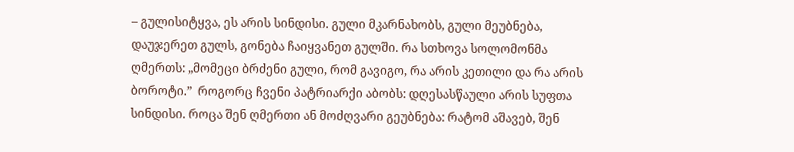– გულისიტყვა, ეს არის სინდისი. გული მკარნახობს, გული მეუბნება, დაუჯერეთ გულს, გონება ჩაიყვანეთ გულში. რა სთხოვა სოლომონმა ღმერთს: „მომეცი ბრძენი გული, რომ გავიგო, რა არის კეთილი და რა არის ბოროტი.”  როგორც ჩვენი პატრიარქი აბობს: დღესასწაული არის სუფთა სინდისი. როცა შენ ღმერთი ან მოძღვარი გეუბნება: რატომ აშავებ, შენ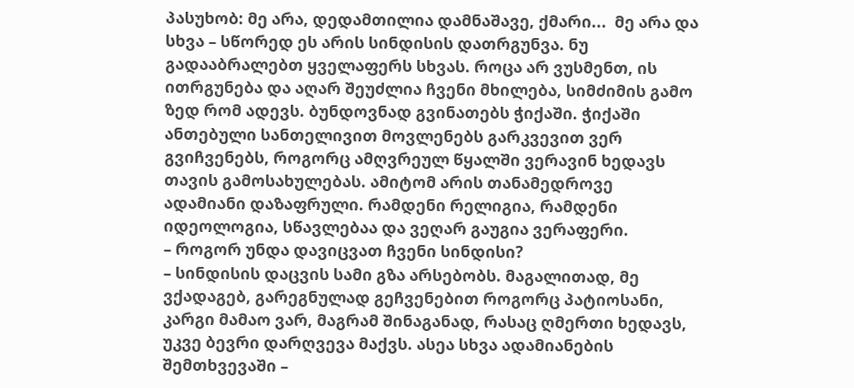პასუხობ: მე არა, დედამთილია დამნაშავე, ქმარი...  მე არა და სხვა – სწორედ ეს არის სინდისის დათრგუნვა. ნუ გადააბრალებთ ყველაფერს სხვას. როცა არ ვუსმენთ, ის ითრგუნება და აღარ შეუძლია ჩვენი მხილება, სიმძიმის გამო ზედ რომ ადევს. ბუნდოვნად გვინათებს ჭიქაში. ჭიქაში ანთებული სანთელივით მოვლენებს გარკვევით ვერ გვიჩვენებს, როგორც ამღვრეულ წყალში ვერავინ ხედავს თავის გამოსახულებას. ამიტომ არის თანამედროვე ადამიანი დაზაფრული. რამდენი რელიგია, რამდენი იდეოლოგია, სწავლებაა და ვეღარ გაუგია ვერაფერი.
– როგორ უნდა დავიცვათ ჩვენი სინდისი?
– სინდისის დაცვის სამი გზა არსებობს. მაგალითად, მე ვქადაგებ, გარეგნულად გეჩვენებით როგორც პატიოსანი, კარგი მამაო ვარ, მაგრამ შინაგანად, რასაც ღმერთი ხედავს, უკვე ბევრი დარღვევა მაქვს. ასეა სხვა ადამიანების შემთხვევაში –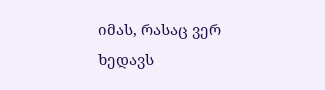იმას, რასაც ვერ ხედავს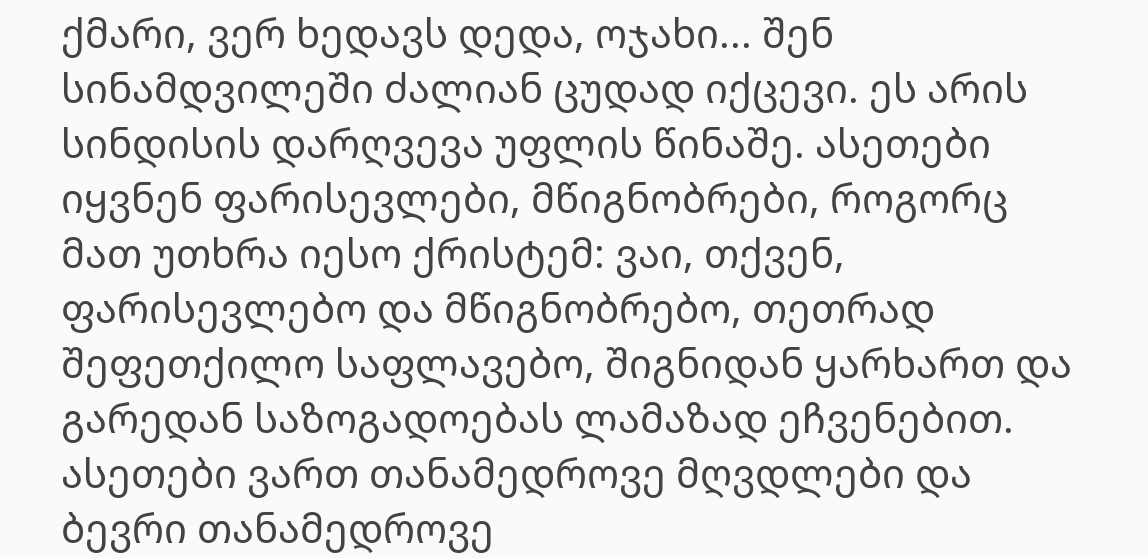ქმარი, ვერ ხედავს დედა, ოჯახი... შენ სინამდვილეში ძალიან ცუდად იქცევი. ეს არის სინდისის დარღვევა უფლის წინაშე. ასეთები იყვნენ ფარისევლები, მწიგნობრები, როგორც მათ უთხრა იესო ქრისტემ: ვაი, თქვენ, ფარისევლებო და მწიგნობრებო, თეთრად შეფეთქილო საფლავებო, შიგნიდან ყარხართ და გარედან საზოგადოებას ლამაზად ეჩვენებით. ასეთები ვართ თანამედროვე მღვდლები და ბევრი თანამედროვე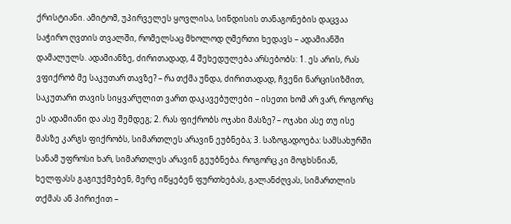ქრისტიანი. ამიტომ, უპირველეს ყოვლისა, სინდისის თანაგონების დაცვაა საჭირო ღვთის თვალში, რომელსაც მხოლოდ ღმერთი ხედავს – ადამიანში დამალულს. ადამიანზე, ძირითადად, 4 შეხედულება არსებობს: 1. ეს არის, რას ვფიქრობ მე საკუთარ თავზე? – რა თქმა უნდა, ძირითადად, ჩვენი ნარცისიზმით, საკუთარი თავის სიყვარულით ვართ დაკავებულები – ისეთი ხომ არ ვარ, როგორც ეს ადამიანი და ასე შემდეგ; 2. რას ფიქრობს ოჯახი მასზე? – ოჯახი ასე თუ ისე მასზე კარგს ფიქრობს, სიმართლეს არავინ ეუბნება; 3. საზოგადოება: სამსახურში სანამ უფროსი ხარ, სიმართლეს არავინ გეუბნება. როგორც კი მოგხსნიან, ხელფასს გაგიუქმებენ, მერე იწყებენ ფურთხებას, გალანძღვას, სიმართლის თქმას ან პირიქით –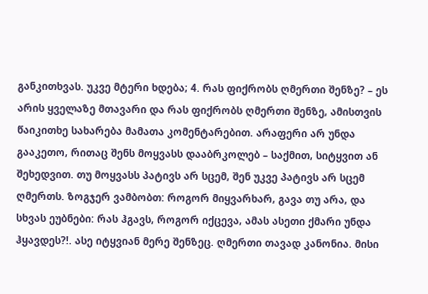განკითხვას. უკვე მტერი ხდება; 4. რას ფიქრობს ღმერთი შენზე? – ეს არის ყველაზე მთავარი და რას ფიქრობს ღმერთი შენზე, ამისთვის წაიკითხე სახარება მამათა კომენტარებით. არაფერი არ უნდა გააკეთო, რითაც შენს მოყვასს დააბრკოლებ – საქმით, სიტყვით ან შეხედვით. თუ მოყვასს პატივს არ სცემ, შენ უკვე პატივს არ სცემ ღმერთს. ზოგჯერ ვამბობთ: როგორ მიყვარხარ, გავა თუ არა, და სხვას ეუბნები: რას ჰგავს, როგორ იქცევა, ამას ასეთი ქმარი უნდა ჰყავდეს?!. ასე იტყვიან მერე შენზეც. ღმერთი თავად კანონია. მისი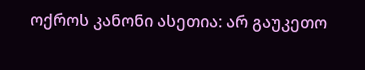ოქროს კანონი ასეთია: არ გაუკეთო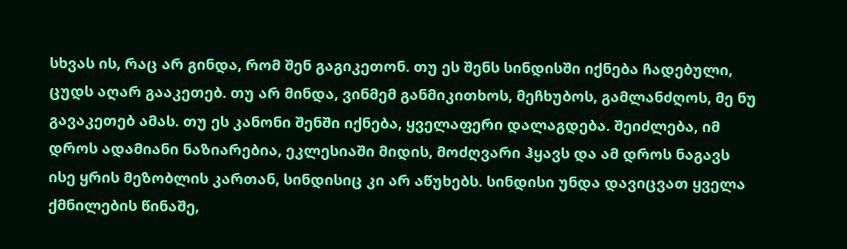სხვას ის, რაც არ გინდა, რომ შენ გაგიკეთონ. თუ ეს შენს სინდისში იქნება ჩადებული, ცუდს აღარ გააკეთებ. თუ არ მინდა, ვინმემ განმიკითხოს, მეჩხუბოს, გამლანძღოს, მე ნუ გავაკეთებ ამას. თუ ეს კანონი შენში იქნება, ყველაფერი დალაგდება. შეიძლება, იმ დროს ადამიანი ნაზიარებია, ეკლესიაში მიდის, მოძღვარი ჰყავს და ამ დროს ნაგავს ისე ყრის მეზობლის კართან, სინდისიც კი არ აწუხებს. სინდისი უნდა დავიცვათ ყველა ქმნილების წინაშე,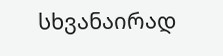სხვანაირად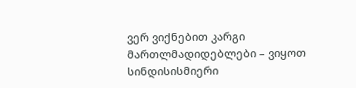ვერ ვიქნებით კარგი მართლმადიდებლები – ვიყოთ სინდისისმიერი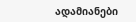ადამიანები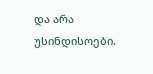და არა უსინდისოები.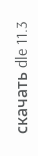скачать dle 11.3